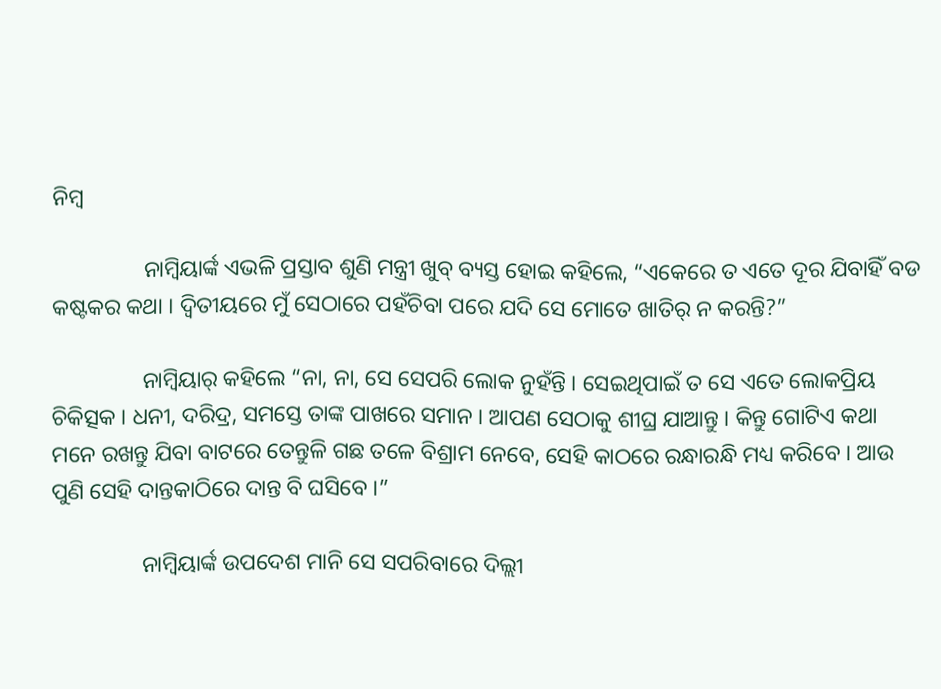ନିମ୍ବ

                ନାମ୍ବିୟାର୍ଙ୍କ ଏଭଳି ପ୍ରସ୍ତାବ ଶୁଣି ମନ୍ତ୍ରୀ ଖୁବ୍ ବ୍ୟସ୍ତ ହୋଇ କହିଲେ, “ଏକେରେ ତ ଏତେ ଦୂର ଯିବାହିଁ ବଡ କଷ୍ଟକର କଥା । ଦ୍ୱିତୀୟରେ ମୁଁ ସେଠାରେ ପହଁଚିବା ପରେ ଯଦି ସେ ମୋତେ ଖାତିର୍ ନ କରନ୍ତି?”

                ନାମ୍ବିୟାର୍ କହିଲେ “ନା, ନା, ସେ ସେପରି ଲୋକ ନୁହଁନ୍ତି । ସେଇଥିପାଇଁ ତ ସେ ଏତେ ଲୋକପ୍ରିୟ ଚିକିତ୍ସକ । ଧନୀ, ଦରିଦ୍ର, ସମସ୍ତେ ତାଙ୍କ ପାଖରେ ସମାନ । ଆପଣ ସେଠାକୁ ଶୀଘ୍ର ଯାଆନ୍ତୁ । କିନ୍ତୁ ଗୋଟିଏ କଥା ମନେ ରଖନ୍ତୁ ଯିବା ବାଟରେ ତେନ୍ତୁଳି ଗଛ ତଳେ ବିଶ୍ରାମ ନେବେ, ସେହି କାଠରେ ରନ୍ଧାରନ୍ଧି ମଧ୍ୟ କରିବେ । ଆଉ ପୁଣି ସେହି ଦାନ୍ତକାଠିରେ ଦାନ୍ତ ବି ଘସିବେ ।”

                ନାମ୍ବିୟାର୍ଙ୍କ ଉପଦେଶ ମାନି ସେ ସପରିବାରେ ଦିଲ୍ଲୀ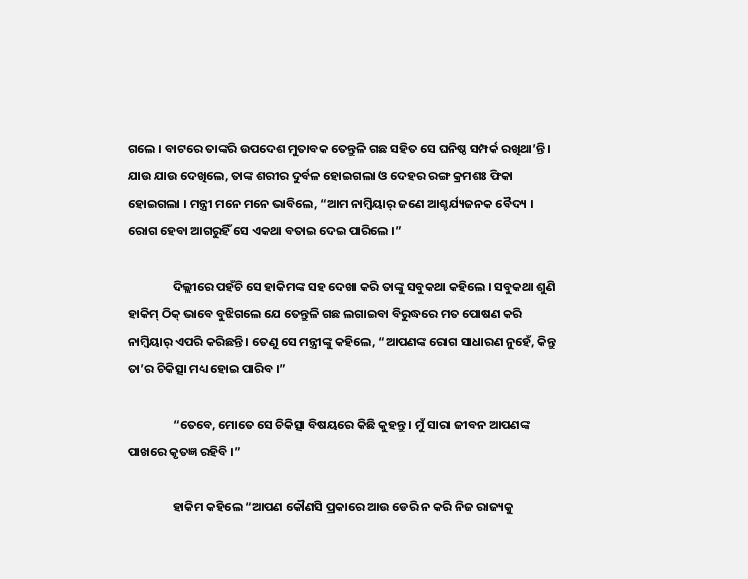ଗଲେ । ବାଟରେ ତାଙ୍କରି ଉପଦେଶ ମୁତାବକ ତେନ୍ତୁଳି ଗଛ ସହିତ ସେ ଘନିଷ୍ଠ ସମ୍ପର୍କ ରଖିଥା’ନ୍ତି । ଯାଉ ଯାଉ ଦେଖିଲେ, ତାଙ୍କ ଶରୀର ଦୁର୍ବଳ ହୋଇଗଲା ଓ ଦେହର ରଙ୍ଗ କ୍ରମଶଃ ଫିକା ହୋଇଗଲା । ମନ୍ତ୍ରୀ ମନେ ମନେ ଭାବିଲେ, “ଆମ ନାମ୍ବିୟାର୍ ଜଣେ ଆଶ୍ଚର୍ଯ୍ୟଜନକ ବୈଦ୍ୟ । ରୋଗ ହେବା ଆଗରୁହିଁ ସେ ଏକଥା ବତାଇ ଦେଇ ପାରିଲେ ।”

                ଦିଲ୍ଲୀରେ ପହଁଚି ସେ ହାକିମଙ୍କ ସହ ଦେଖା କରି ତାଙ୍କୁ ସବୁକଥା କହିଲେ । ସବୁକଥା ଶୁଣି ହାକିମ୍ ଠିକ୍ ଭାବେ ବୁଝିଗଲେ ଯେ ତେନ୍ତୁଳି ଗଛ ଲଗାଇବା ବିରୁଦ୍ଧରେ ମତ ପୋଷଣ କରି ନାମ୍ବିୟାର୍ ଏପରି କରିଛନ୍ତି । ତେଣୁ ସେ ମନ୍ତ୍ରୀଙ୍କୁ କହିଲେ, “ଆପଣଙ୍କ ରୋଗ ସାଧାରଣ ନୁହେଁ, କିନ୍ତୁ ତା’ର ଚିକିତ୍ସା ମଧ୍ୟ ହୋଇ ପାରିବ ।”

                “ତେବେ, ମୋତେ ସେ ଚିକିତ୍ସା ବିଷୟରେ କିଛି କୁହନ୍ତୁ । ମୁଁ ସାରା ଜୀବନ ଆପଣଙ୍କ ପାଖରେ କୃତଜ୍ଞ ରହିବି ।”

                ହାକିମ କହିଲେ “ଆପଣ କୌଣସି ପ୍ରକାରେ ଆଉ ଡେରି ନ କରି ନିଜ ରାଜ୍ୟକୁ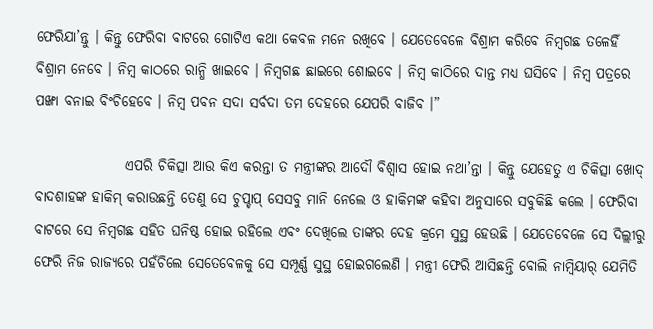ଫେରିଯା’ନ୍ତୁ । କିନ୍ତୁ ଫେରିବା ବାଟରେ ଗୋଟିଏ କଥା କେବଳ ମନେ ରଖିବେ । ଯେତେବେଳେ ବିଶ୍ରାମ କରିବେ ନିମ୍ବଗଛ ତଳେହିଁ ବିଶ୍ରାମ ନେବେ । ନିମ୍ବ କାଠରେ ରାନ୍ଧି ଖାଇବେ । ନିମ୍ବଗଛ ଛାଇରେ ଶୋଇବେ । ନିମ୍ବ କାଠିରେ ଦାନ୍ତ ମଧ୍ୟ ଘସିବେ । ନିମ୍ବ ପତ୍ରରେ ପଙ୍ଖା ବନାଇ ବିଂଚିହେବେ । ନିମ୍ବ ପବନ ସଦା ସର୍ବଦା ତମ ଦେହରେ ଯେପରି ବାଜିବ ।”

                ଏପରି ଚିକିତ୍ସା ଆଉ କିଏ କରନ୍ତା ତ ମନ୍ତ୍ରୀଙ୍କର ଆଦୌ ବିଶ୍ୱାସ ହୋଇ ନଥା’ନ୍ତା । କିନ୍ତୁ ଯେହେତୁ ଏ ଚିକିତ୍ସା ଖୋଦ୍ ବାଦଶାହଙ୍କ ହାକିମ୍ କରାଉଛନ୍ତି ତେଣୁ ସେ ଚୁପ୍ଚାପ୍ ସେସବୁ ମାନି ନେଲେ ଓ ହାକିମଙ୍କ କହିବା ଅନୁସାରେ ସବୁକିଛି କଲେ । ଫେରିବା ବାଟରେ ସେ ନିମ୍ବଗଛ ସହିତ ଘନିଷ୍ଠ ହୋଇ ରହିଲେ ଏବଂ ଦେଖିଲେ ତାଙ୍କର ଦେହ କ୍ରମେ ସୁସ୍ଥ ହେଉଛି । ଯେତେବେଳେ ସେ ଦିଲ୍ଲୀରୁ ଫେରି ନିଜ ରାଜ୍ୟରେ ପହଁଚିଲେ ସେତେବେଳକୁ ସେ ସମ୍ପୂର୍ଣ୍ଣ ସୁସ୍ଥ ହୋଇଗଲେଣି । ମନ୍ତ୍ରୀ ଫେରି ଆସିଛନ୍ତି ବୋଲି ନାମ୍ବିୟାର୍ ଯେମିତି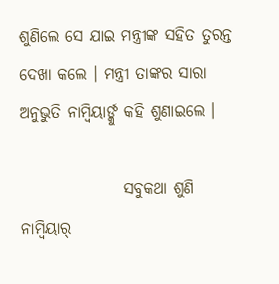ଶୁଣିଲେ ସେ ଯାଇ ମନ୍ତ୍ରୀଙ୍କ ସହିତ ତୁରନ୍ତ ଦେଖା କଲେ । ମନ୍ତ୍ରୀ ତାଙ୍କର ସାରା ଅନୁଭୁତି ନାମ୍ବିୟାର୍ଙ୍କୁ କହି ଶୁଣାଇଲେ ।

                ସବୁକଥା ଶୁଣି ନାମ୍ବିୟାର୍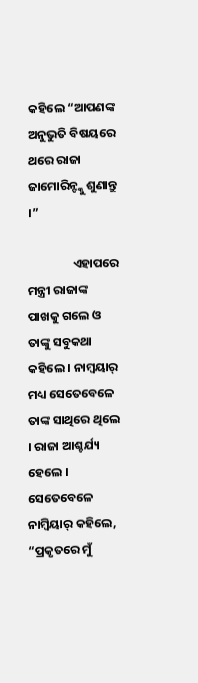କହିଲେ “ଆପଣଙ୍କ ଅନୁଭୁତି ବିଷୟରେ ଥରେ ରାଜା ଜାମୋରିନ୍ଙ୍କୁ ଶୁଣାନ୍ତୁ ।”

                ଏହାପରେ ମନ୍ତ୍ରୀ ରାଜାଙ୍କ ପାଖକୁ ଗଲେ ଓ ତାଙ୍କୁ ସବୁକଥା କହିଲେ । ନାମ୍ବୟାର୍ ମଧ୍ୟ ସେତେବେଳେ ତାଙ୍କ ସାଥିରେ ଥିଲେ । ରାଜା ଆଶ୍ଚର୍ଯ୍ୟ ହେଲେ । ସେତେବେଳେ ନାମ୍ବିୟାର୍ କହିଲେ, “ପ୍ରକୃତରେ ମୁଁ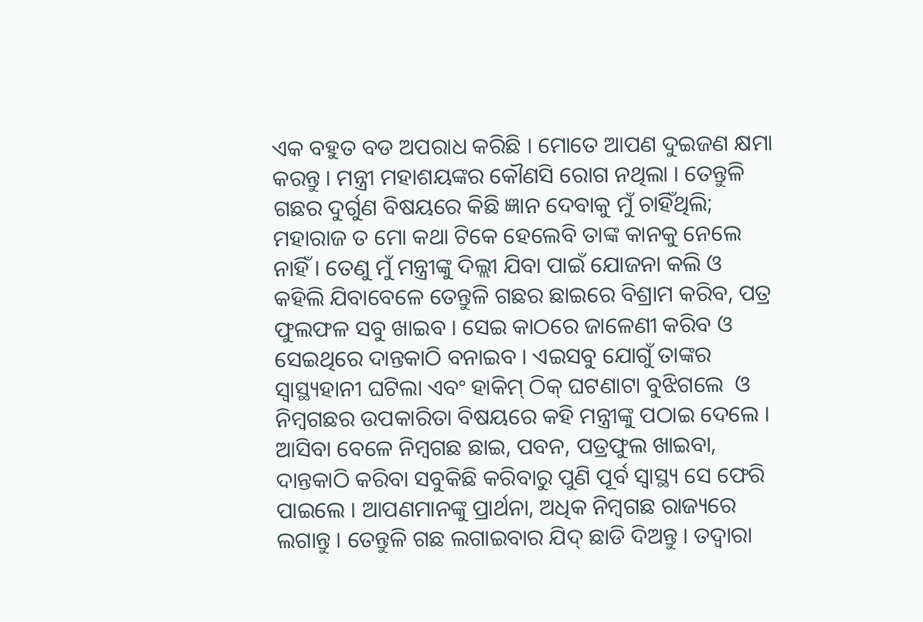ଏକ ବହୁତ ବଡ ଅପରାଧ କରିଛି । ମୋତେ ଆପଣ ଦୁଇଜଣ କ୍ଷମା କରନ୍ତୁ । ମନ୍ତ୍ରୀ ମହାଶୟଙ୍କର କୌଣସି ରୋଗ ନଥିଲା । ତେନ୍ତୁଳି ଗଛର ଦୁର୍ଗୁଣ ବିଷୟରେ କିଛି ଜ୍ଞାନ ଦେବାକୁ ମୁଁ ଚାହିଁଥିଲି; ମହାରାଜ ତ ମୋ କଥା ଟିକେ ହେଲେବି ତାଙ୍କ କାନକୁ ନେଲେ ନାହିଁ । ତେଣୁ ମୁଁ ମନ୍ତ୍ରୀଙ୍କୁ ଦିଲ୍ଲୀ ଯିବା ପାଇଁ ଯୋଜନା କଲି ଓ କହିଲି ଯିବାବେଳେ ତେନ୍ତୁଳି ଗଛର ଛାଇରେ ବିଶ୍ରାମ କରିବ, ପତ୍ର ଫୁଲଫଳ ସବୁ ଖାଇବ । ସେଇ କାଠରେ ଜାଳେଣୀ କରିବ ଓ ସେଇଥିରେ ଦାନ୍ତକାଠି ବନାଇବ । ଏଇସବୁ ଯୋଗୁଁ ତାଙ୍କର ସ୍ୱାସ୍ଥ୍ୟହାନୀ ଘଟିଲା ଏବଂ ହାକିମ୍ ଠିକ୍ ଘଟଣାଟା ବୁଝିଗଲେ  ଓ ନିମ୍ବଗଛର ଉପକାରିତା ବିଷୟରେ କହି ମନ୍ତ୍ରୀଙ୍କୁ ପଠାଇ ଦେଲେ । ଆସିବା ବେଳେ ନିମ୍ବଗଛ ଛାଇ, ପବନ, ପତ୍ରଫୁଲ ଖାଇବା, ଦାନ୍ତକାଠି କରିବା ସବୁକିଛି କରିବାରୁ ପୁଣି ପୂର୍ବ ସ୍ୱାସ୍ଥ୍ୟ ସେ ଫେରି ପାଇଲେ । ଆପଣମାନଙ୍କୁ ପ୍ରାର୍ଥନା, ଅଧିକ ନିମ୍ବଗଛ ରାଜ୍ୟରେ ଲଗାନ୍ତୁ । ତେନ୍ତୁଳି ଗଛ ଲଗାଇବାର ଯିଦ୍ ଛାଡି ଦିଅନ୍ତୁ । ତଦ୍ୱାରା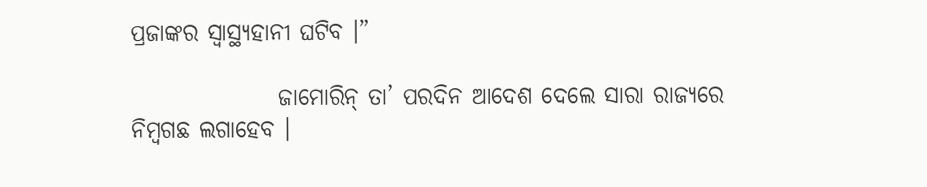ପ୍ରଜାଙ୍କର ସ୍ୱାସ୍ଥ୍ୟହାନୀ ଘଟିବ ।”

                ଜାମୋରିନ୍ ତା’ ପରଦିନ ଆଦେଶ ଦେଲେ ସାରା ରାଜ୍ୟରେ ନିମ୍ବଗଛ ଲଗାହେବ ।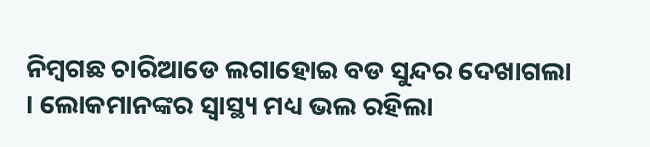ନିମ୍ବଗଛ ଚାରିଆଡେ ଲଗାହୋଇ ବଡ ସୁନ୍ଦର ଦେଖାଗଲା । ଲୋକମାନଙ୍କର ସ୍ୱାସ୍ଥ୍ୟ ମଧ୍ୟ ଭଲ ରହିଲା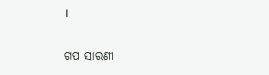।


ଗପ ସାରଣୀ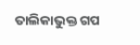ତାଲିକାଭୁକ୍ତ ଗପ